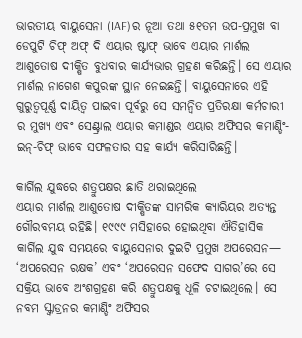ଭାରତୀୟ ବାୟୁସେନା (IAF)ର ନୂଆ ତଥା ୫୧ତମ ଉପ-ପ୍ରମୁଖ ବା ଡେପୁଟି ଚିଫ୍ ଅଫ୍ ଦି ଏୟାର ଷ୍ଟାଫ୍ ଭାବେ ଏୟାର ମାର୍ଶଲ ଆଶୁତୋଷ ଦୀକ୍ଷିତ ବୁଧବାର କାର୍ଯ୍ୟଭାର ଗ୍ରହଣ କରିଛନ୍ତି। ସେ ଏୟାର ମାର୍ଶଲ ନାଗେଶ କପୁରଙ୍କ ସ୍ଥାନ ନେଇଛନ୍ତି। ବାୟୁସେନାରେ ଏହି ଗୁରୁତ୍ୱପୂର୍ଣ୍ଣ ଦାୟିତ୍ୱ ପାଇବା ପୂର୍ବରୁ ସେ ସମନ୍ୱିତ ପ୍ରତିରକ୍ଷା କର୍ମଚାରୀ ର ମୁଖ୍ୟ ଏବଂ ସେଣ୍ଟ୍ରାଲ ଏୟାର କମାଣ୍ଡର ଏୟାର ଅଫିସର କମାଣ୍ଡିଂ-ଇନ୍-ଚିଫ୍ ଭାବେ ସଫଳତାର ସହ କାର୍ଯ୍ୟ କରିସାରିଛନ୍ତି।

କାର୍ଗିଲ ଯୁଦ୍ଧରେ ଶତ୍ରୁପକ୍ଷର ଛାତି ଥରାଇଥିଲେ
ଏୟାର ମାର୍ଶଲ ଆଶୁତୋଷ ଦୀକ୍ଷିତଙ୍କ ସାମରିକ କ୍ୟାରିୟର ଅତ୍ୟନ୍ତ ଗୌରବମୟ ରହିଛି। ୧୯୯୯ ମସିହାରେ ହୋଇଥିବା ଐତିହାସିକ କାର୍ଗିଲ ଯୁଦ୍ଧ ସମୟରେ ବାୟୁସେନାର ଦୁଇଟି ପ୍ରମୁଖ ଅପରେସନ— ‘ଅପରେସନ ରକ୍ଷକ’ ଏବଂ ‘ଅପରେସନ ସଫେଦ ସାଗର’ରେ ସେ ସକ୍ରିୟ ଭାବେ ଅଂଶଗ୍ରହଣ କରି ଶତ୍ରୁପକ୍ଷକୁ ଧୂଳି ଚଟାଇଥିଲେ। ସେ ନବମ ସ୍କ୍ୱାଡ୍ରନର କମାଣ୍ଡିଂ ଅଫିସର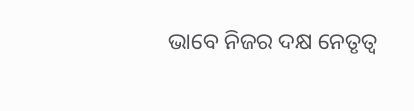ଭାବେ ନିଜର ଦକ୍ଷ ନେତୃତ୍ୱ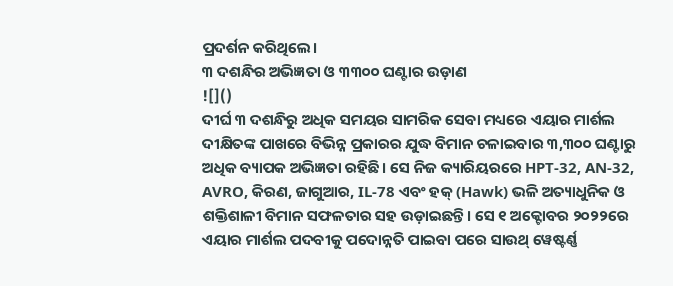ପ୍ରଦର୍ଶନ କରିଥିଲେ।
୩ ଦଶନ୍ଧିର ଅଭିଜ୍ଞତା ଓ ୩୩୦୦ ଘଣ୍ଟାର ଉଡ଼ାଣ
![]()
ଦୀର୍ଘ ୩ ଦଶନ୍ଧିରୁ ଅଧିକ ସମୟର ସାମରିକ ସେବା ମଧ୍ୟରେ ଏୟାର ମାର୍ଶଲ ଦୀକ୍ଷିତଙ୍କ ପାଖରେ ବିଭିନ୍ନ ପ୍ରକାରର ଯୁଦ୍ଧ ବିମାନ ଚଳାଇବାର ୩,୩୦୦ ଘଣ୍ଟାରୁ ଅଧିକ ବ୍ୟାପକ ଅଭିଜ୍ଞତା ରହିଛି। ସେ ନିଜ କ୍ୟାରିୟରରେ HPT-32, AN-32, AVRO, କିରଣ, ଜାଗୁଆର, IL-78 ଏବଂ ହକ୍ (Hawk) ଭଳି ଅତ୍ୟାଧୁନିକ ଓ ଶକ୍ତିଶାଳୀ ବିମାନ ସଫଳତାର ସହ ଉଡ଼ାଇଛନ୍ତି। ସେ ୧ ଅକ୍ଟୋବର ୨୦୨୨ରେ ଏୟାର ମାର୍ଶଲ ପଦବୀକୁ ପଦୋନ୍ନତି ପାଇବା ପରେ ସାଉଥ୍ ୱେଷ୍ଟର୍ଣ୍ଣ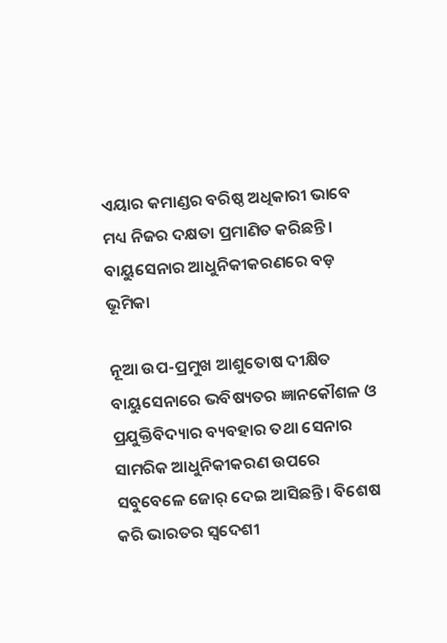ଏୟାର କମାଣ୍ଡର ବରିଷ୍ଠ ଅଧିକାରୀ ଭାବେ ମଧ୍ୟ ନିଜର ଦକ୍ଷତା ପ୍ରମାଣିତ କରିଛନ୍ତି।
ବାୟୁସେନାର ଆଧୁନିକୀକରଣରେ ବଡ଼ ଭୂମିକା

ନୂଆ ଉପ-ପ୍ରମୁଖ ଆଶୁତୋଷ ଦୀକ୍ଷିତ ବାୟୁସେନାରେ ଭବିଷ୍ୟତର ଜ୍ଞାନକୌଶଳ ଓ ପ୍ରଯୁକ୍ତିବିଦ୍ୟାର ବ୍ୟବହାର ତଥା ସେନାର ସାମରିକ ଆଧୁନିକୀକରଣ ଉପରେ ସବୁବେଳେ ଜୋର୍ ଦେଇ ଆସିଛନ୍ତି। ବିଶେଷ କରି ଭାରତର ସ୍ୱଦେଶୀ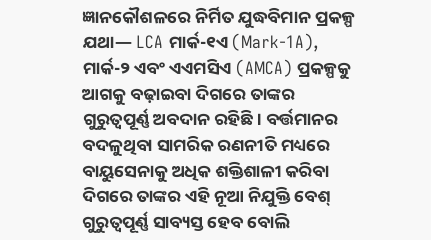ଜ୍ଞାନକୌଶଳରେ ନିର୍ମିତ ଯୁଦ୍ଧବିମାନ ପ୍ରକଳ୍ପ ଯଥା— LCA ମାର୍କ-୧ଏ (Mark-1A), ମାର୍କ-୨ ଏବଂ ଏଏମସିଏ (AMCA) ପ୍ରକଳ୍ପକୁ ଆଗକୁ ବଢ଼ାଇବା ଦିଗରେ ତାଙ୍କର ଗୁରୁତ୍ୱପୂର୍ଣ୍ଣ ଅବଦାନ ରହିଛି। ବର୍ତ୍ତମାନର ବଦଳୁଥିବା ସାମରିକ ରଣନୀତି ମଧ୍ୟରେ ବାୟୁସେନାକୁ ଅଧିକ ଶକ୍ତିଶାଳୀ କରିବା ଦିଗରେ ତାଙ୍କର ଏହି ନୂଆ ନିଯୁକ୍ତି ବେଶ୍ ଗୁରୁତ୍ୱପୂର୍ଣ୍ଣ ସାବ୍ୟସ୍ତ ହେବ ବୋଲି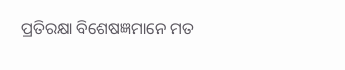ପ୍ରତିରକ୍ଷା ବିଶେଷଜ୍ଞମାନେ ମତ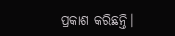ପ୍ରକାଶ କରିଛନ୍ତି।